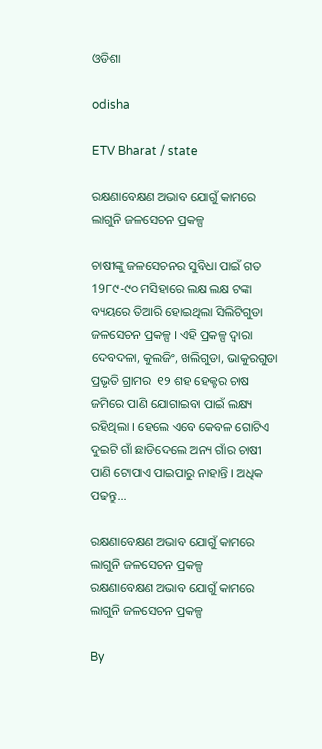ଓଡିଶା

odisha

ETV Bharat / state

ରକ୍ଷଣାବେକ୍ଷଣ ଅଭାବ ଯୋଗୁଁ କାମରେ ଲାଗୁନି ଜଳସେଚନ ପ୍ରକଳ୍ପ

ଚାଷୀଙ୍କୁ ଜଳସେଚନର ସୁବିଧା ପାଇଁ ଗତ 19୮୯-୯୦ ମସିହାରେ ଲକ୍ଷ ଲକ୍ଷ ଟଙ୍କା ବ୍ୟୟରେ ତିଆରି ହୋଇଥିଲା ସିଲିଟିଗୁଡା ଜଳସେଚନ ପ୍ରକଳ୍ପ । ଏହି ପ୍ରକଳ୍ପ ଦ୍ୱାରା  ଦେବଦଳା, କୁଲଜିଂ, ଖଲିଗୁଡା, ଭାକୁରଗୁଡା ପ୍ରଭୃତି ଗ୍ରାମର  ୧୨ ଶହ ହେକ୍ଟର ଚାଷ ଜମିରେ ପାଣି ଯୋଗାଇବା ପାଇଁ ଲକ୍ଷ୍ୟ ରହିଥିଲା । ହେଲେ ଏବେ କେବଳ ଗୋଟିଏ ଦୁଇଟି ଗାଁ ଛାଡିଦେଲେ ଅନ୍ୟ ଗାଁର ଚାଷୀ ପାଣି ଟୋପାଏ ପାଇପାରୁ ନାହାନ୍ତି । ଅଧିକ ପଢନ୍ତୁ...

ରକ୍ଷଣାବେକ୍ଷଣ ଅଭାବ ଯୋଗୁଁ କାମରେ ଲାଗୁନି ଜଳସେଚନ ପ୍ରକଳ୍ପ
ରକ୍ଷଣାବେକ୍ଷଣ ଅଭାବ ଯୋଗୁଁ କାମରେ ଲାଗୁନି ଜଳସେଚନ ପ୍ରକଳ୍ପ

By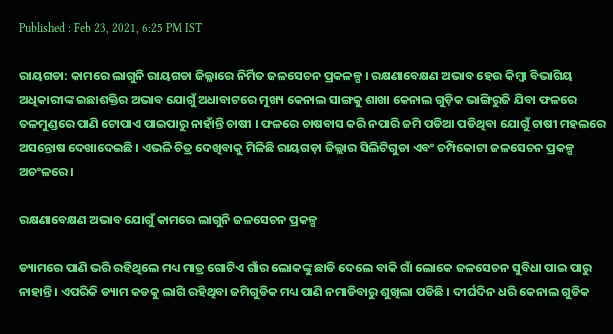Published : Feb 23, 2021, 6:25 PM IST

ରାୟଗଡା: କାମରେ ଲାଗୁନି ରାୟଗଡା ଜିଲ୍ଳାରେ ନିର୍ମିତ ଜଳସେଚନ ପ୍ରକଳଳ୍ପ । ରକ୍ଷଣାବେକ୍ଷଣ ଅଭାବ ହେଉ କିମ୍ବା ବିଭାଗିୟ ଅଧିକାରୀଙ୍କ ଇଛାଶକ୍ତିର ଅଭାବ ଯୋଗୁଁ ଅଧାବାଟରେ ମୁଖ୍ୟ କେନାଲ ସାଙ୍ଗକୁ ଶାଖା କେନାଲ ଗୁଡ଼ିକ ଭାଙ୍ଗିରୁଜି ଯିବା ଫଳରେ ତଳମୁଣ୍ଡରେ ପାଣି ଟୋପାଏ ପାଇପାରୁ ନାହାଁନ୍ତି ଚାଷୀ । ଫଳରେ ଚାଷବାସ କରି ନପାରି ଜମି ପଡିଆ ପଡିଥିବା ଯୋଗୁଁ ଚାଷୀ ମହଲରେ ଅସନ୍ତୋଷ ଦେଖାଦେଇଛି । ଏଭଳି ଚିତ୍ର ଦେଖିବାକୁ ମିଳିଛି ରାୟଗଡ଼ା ଜିଲ୍ଲାର ସିଲିଟିଗୁଡା ଏବଂ ଚମ୍ପିକୋଟା ଜଳସେଚନ ପ୍ରକଳ୍ପ ଅଚଂଳରେ ।

ରକ୍ଷଣାବେକ୍ଷଣ ଅଭାବ ଯୋଗୁଁ କାମରେ ଲାଗୁନି ଜଳସେଚନ ପ୍ରକଳ୍ପ

ଡ୍ୟାମରେ ପାଣି ଭରି ରହିଥିଲେ ମଧ୍ୟ ମାତ୍ର ଗୋଟିଏ ଗାଁର ଲୋକଙ୍କୁ ଛାଡି ଦେଲେ ବାକି ଗାଁ ଲୋକେ ଜଳସେଚନ ସୁବିଧା ପାଇ ପାରୁ ନାହାନ୍ତି । ଏପରିକି ଡ୍ୟାମ କଡକୁ ଲାଗି ରହିଥିବା ଜମିଗୁଡିକ ମଧ୍ୟ ପାଣି ନମାଡିବାରୁ ଶୁଖିଲା ପଡିଛି । ଦୀର୍ଘଦିନ ଧରି କେନାଲ ଗୁଡିକ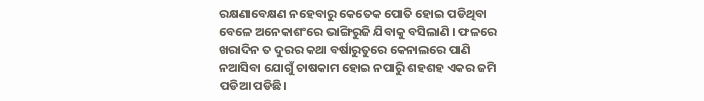ରକ୍ଷଣାବେକ୍ଷଣ ନହେବାରୁ କେତେକ ପୋତି ହୋଇ ପଡିଥିବା ବେଳେ ଅନେକାଶଂରେ ଭାଙ୍ଗିରୁଜି ଯିବାକୁ ବସିଲାଣି । ଫଳରେ ଖରାଦିନ ତ ଦୁରର କଥା ବର୍ଷାରୁତୁରେ କେନାଲରେ ପାଣି ନଆସିବା ଯୋଗୁଁ ଚାଷକାମ ହୋଇ ନପାରିୁ ଶହଶହ ଏକର ଜମି ପଡିଆ ପଡିଛି।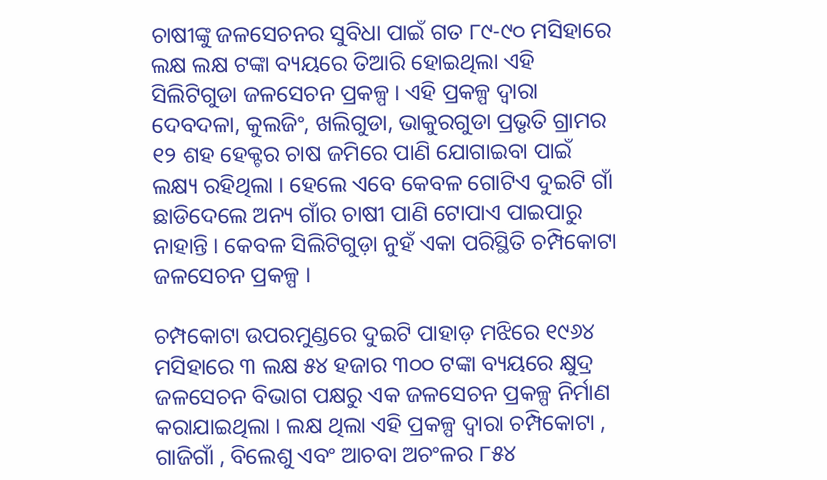ଚାଷୀଙ୍କୁ ଜଳସେଚନର ସୁବିଧା ପାଇଁ ଗତ ୮୯-୯୦ ମସିହାରେ ଲକ୍ଷ ଲକ୍ଷ ଟଙ୍କା ବ୍ୟୟରେ ତିଆରି ହୋଇଥିଲା ଏହି ସିଲିଟିଗୁଡା ଜଳସେଚନ ପ୍ରକଳ୍ପ । ଏହି ପ୍ରକଳ୍ପ ଦ୍ୱାରା ଦେବଦଳା, କୁଲଜିଂ, ଖଲିଗୁଡା, ଭାକୁରଗୁଡା ପ୍ରଭୃତି ଗ୍ରାମର ୧୨ ଶହ ହେକ୍ଟର ଚାଷ ଜମିରେ ପାଣି ଯୋଗାଇବା ପାଇଁ ଲକ୍ଷ୍ୟ ରହିଥିଲା । ହେଲେ ଏବେ କେବଳ ଗୋଟିଏ ଦୁଇଟି ଗାଁ ଛାଡିଦେଲେ ଅନ୍ୟ ଗାଁର ଚାଷୀ ପାଣି ଟୋପାଏ ପାଇପାରୁ ନାହାନ୍ତି । କେବଳ ସିଲିଟିଗୁଡ଼ା ନୁହଁ ଏକା ପରିସ୍ଥିତି ଚମ୍ପିକୋଟା ଜଳସେଚନ ପ୍ରକଳ୍ପ ।

ଚମ୍ପକୋଟା ଉପରମୁଣ୍ଡରେ ଦୁଇଟି ପାହାଡ଼ ମଝିରେ ୧୯୬୪ ମସିହାରେ ୩ ଲକ୍ଷ ୫୪ ହଜାର ୩୦୦ ଟଙ୍କା ବ୍ୟୟରେ କ୍ଷୁଦ୍ର ଜଳସେଚନ ବିଭାଗ ପକ୍ଷରୁ ଏକ ଜଳସେଚନ ପ୍ରକଳ୍ପ ନିର୍ମାଣ କରାଯାଇଥିଲା । ଲକ୍ଷ ଥିଲା ଏହି ପ୍ରକଳ୍ପ ଦ୍ୱାରା ଚମ୍ପିକୋଟା , ଗାଜିଗାଁ , ବିଲେଶୁ ଏବଂ ଆଚବା ଅଚଂଳର ୮୫୪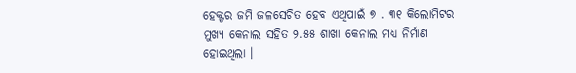ହେକ୍ଟର ଜମି ଜଳସେଚିତ ହେବ ଏଥିପାଇଁ ୭ . ୩୧ କିଲୋମିଟର ମୁଖ୍ୟ କେନାଲ ସହିତ ୨.୫୫ ଶାଖା କେନାଲ ମଧ୍ୟ ନିର୍ମାଣ ହୋଇଥିଲା ।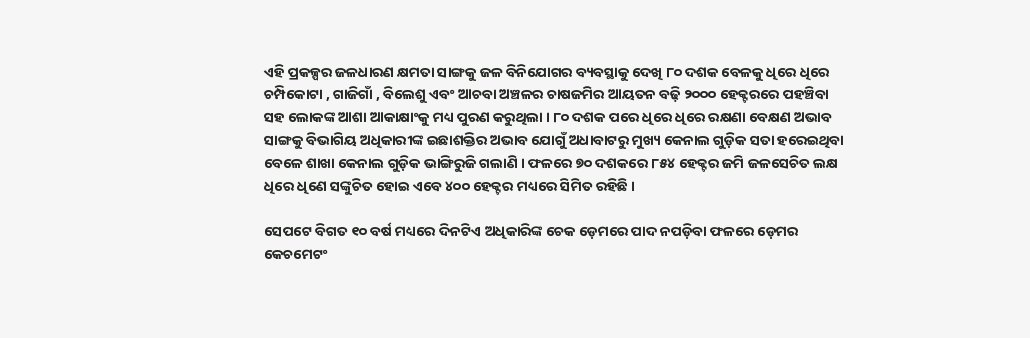ଏହି ପ୍ରକଳ୍ପର ଜଳଧାରଣ କ୍ଷମତା ସାଙ୍ଗକୁ ଜଳ ବିନିଯୋଗର ବ୍ୟବସ୍ଥାକୁ ଦେଖି ୮୦ ଦଶକ ବେଳକୁ ଧିରେ ଧିରେ ଚମ୍ପିକୋଟା , ଗାଜିଗାଁ , ବିଲେଶୁ ଏବଂ ଆଚବା ଅଞ୍ଚଳର ଚାଷଜମିର ଆୟତନ ବଢ଼ି ୨୦୦୦ ହେକ୍ଟରରେ ପହଞ୍ଚିବା ସହ ଲୋକଙ୍କ ଆଶା ଆକାକ୍ଷାଂକୁ ମଧ୍ୟ ପୁରଣ କରୁଥିଲା । ୮୦ ଦଶକ ପରେ ଧିରେ ଧିରେ ରକ୍ଷଣା ବେକ୍ଷଣ ଅଭାବ ସାଙ୍ଗକୁ ବିଭାଗିୟ ଅଧିକାରୀଙ୍କ ଇଛାଶକ୍ତିର ଅଭାବ ଯୋଗୁଁ ଅଧାବାଟରୁ ମୁଖ୍ୟ କେନାଲ ଗୁଡ଼ିକ ସତା ହରେଇଥିବା ବେଳେ ଶାଖା କେନାଲ ଗୁଡ଼ିକ ଭାଙ୍ଗିରୁଜି ଗଲାଣି । ଫଳରେ ୭୦ ଦଶକରେ ୮୫୪ ହେକ୍ଟର ଜମି ଜଳସେଚିତ ଲକ୍ଷ ଧିରେ ଧିଣେ ସଙ୍କୁଚିତ ହୋଇ ଏବେ ୪୦୦ ହେକ୍ଟର ମଧ୍ୟରେ ସିମିତ ରହିଛି ।

ସେପଟେ ବିଗତ ୧୦ ବର୍ଷ ମଧ୍ୟରେ ଦିନଟିଏ ଅଧିକାରିଙ୍କ ଚେକ ଡ଼େମରେ ପାଦ ନପଡ଼ିବା ଫଳରେ ଡ଼େମର କେଚମେଟଂ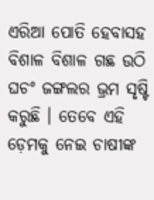ଏରିଆ ପୋତି ହେବାସହ ବିଶାଳ ବିଶାଳ ଗଛ ଉଠି ଘଚଂ ଜଙ୍ଗଲର ଭ୍ରମ ସୃଷ୍ଟି କରୁଛି । ତେବେ ଏହି ଡ଼େମକୁ ନେଇ ଚାଷୀଙ୍କ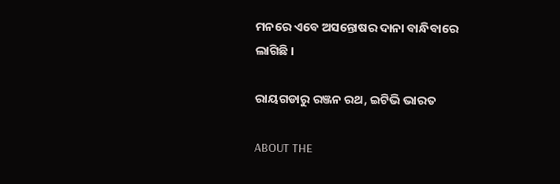ମନରେ ଏବେ ଅସନ୍ତୋଷର ଦାନା ବାନ୍ଧିବାରେ ଲାଗିଛି ।

ରାୟଗଡାରୁ ରଞ୍ଜନ ରଥ, ଇଟିଭି ଭାରତ

ABOUT THE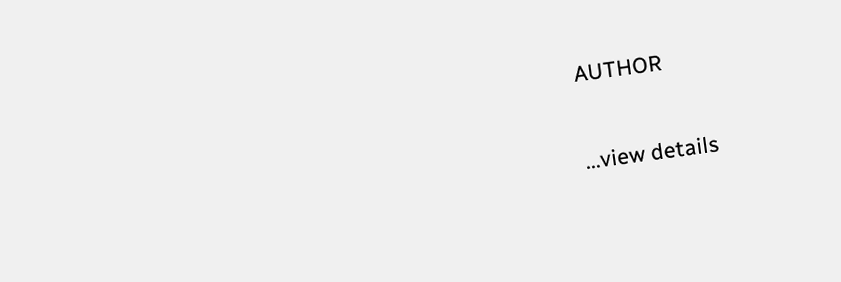AUTHOR

...view details